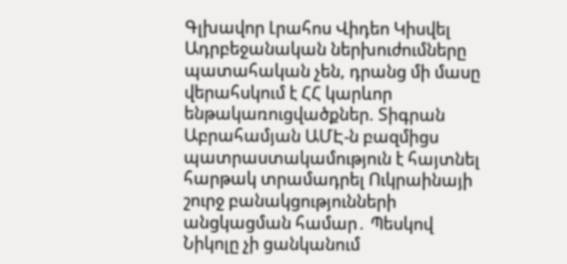Գլխավոր Լրահոս Վիդեո Կիսվել
Ադրբեջանական ներխուժումները պատահական չեն, դրանց մի մասը վերահսկում է ՀՀ կարևոր ենթակառուցվածքներ. Տիգրան Աբրահամյան ԱՄԷ-ն բազմիցս պատրաստակամություն է հայտնել հարթակ տրամադրել Ուկրաինայի շուրջ բանակցությունների անցկացման համար․ Պեսկով Նիկոլը չի ցանկանում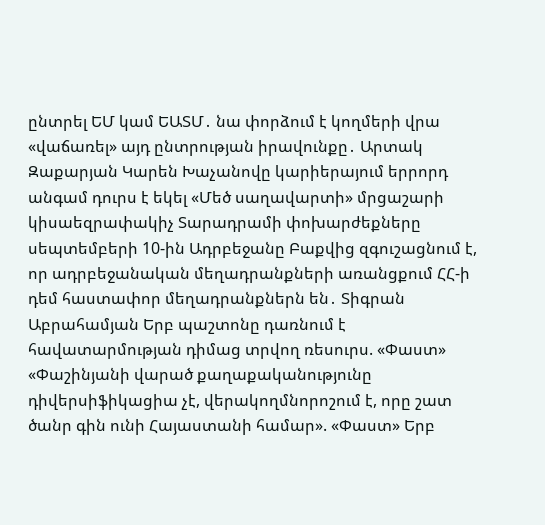ընտրել ԵՄ կամ ԵԱՏՄ․ նա փորձում է կողմերի վրա «վաճառել» այդ ընտրության իրավունքը․ Արտակ Զաքարյան Կարեն Խաչանովը կարիերայում երրորդ անգամ դուրս է եկել «Մեծ սաղավարտի» մրցաշարի կիսաեզրափակիչ Տարադրամի փոխարժեքները սեպտեմբերի 10-ին Ադրբեջանը Բաքվից զգուշացնում է, որ ադրբեջանական մեղադրանքների առանցքում ՀՀ-ի դեմ հաստափոր մեղադրանքներն են․ Տիգրան Աբրահամյան Երբ պաշտոնը դառնում է հավատարմության դիմաց տրվող ռեսուրս. «Փաստ» «Փաշինյանի վարած քաղաքականությունը դիվերսիֆիկացիա չէ, վերակողմնորոշում է, որը շատ ծանր գին ունի Հայաստանի համար». «Փաստ» Երբ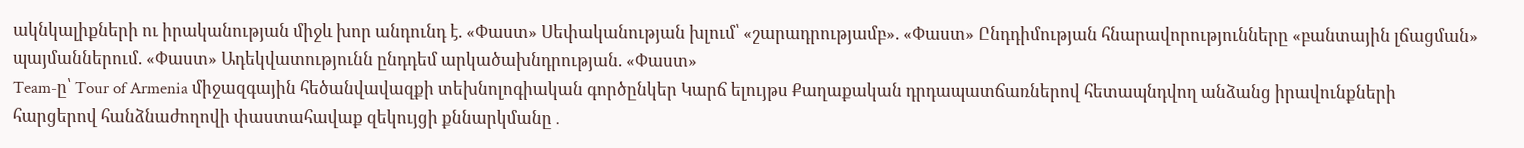ակնկալիքների ու իրականության միջև խոր անդունդ է. «Փաստ» Սեփականության խլում՝ «շարադրությամբ». «Փաստ» Ընդդիմության հնարավորությունները «բանտային լճացման» պայմաններում. «Փաստ» Ադեկվատությունն ընդդեմ արկածախնդրության. «Փաստ»
Team-ը՝ Tour of Armenia միջազգային հեծանվավազքի տեխնոլոգիական գործընկեր Կարճ ելույթս Քաղաքական դրդապատճառներով հետապնդվող անձանց իրավունքների հարցերով հանձնաժողովի փաստահավաք զեկույցի քննարկմանը․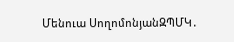Մենուա ՍողոմոնյանԶՊՄԿ․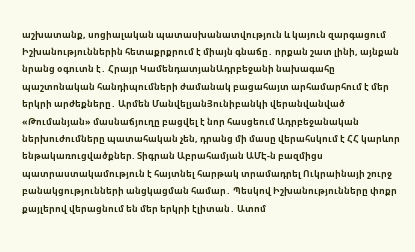աշխատանք, սոցիալական պատասխանատվություն և կայուն զարգացում Իշխանություններին հետաքրքրում է միայն գնաճը․ որքան շատ լինի, այնքան նրանց օգուտն է․ Հրայր ԿամենդատյանԱդրբեջանի նախագահը պաշտոնական հանդիպումների ժամանակ բացահայտ արհամարհում է մեր երկրի արժեքները․ Արմեն ՄանվելյանՅունիբանկի վերանվանված «Թումանյան» մասնաճյուղը բացվել է նոր հասցեում Ադրբեջանական ներխուժումները պատահական չեն, դրանց մի մասը վերահսկում է ՀՀ կարևոր ենթակառուցվածքներ. Տիգրան Աբրահամյան ԱՄԷ-ն բազմիցս պատրաստակամություն է հայտնել հարթակ տրամադրել Ուկրաինայի շուրջ բանակցությունների անցկացման համար․ Պեսկով Իշխանությունները փոքր քայլերով վերացնում են մեր երկրի էլիտան․ Ատոմ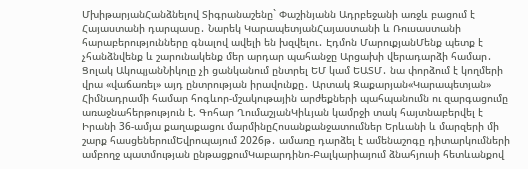ՄխիթարյանՀանձնելով Տիգրանաշենը` Փաշինյանն Ադրբեջանի առջև բացում է Հայաստանի դարպասը․ Նարեկ ԿարապետյանՀայաստանի և Ռուսաստանի հարաբերությունները գնալով ավելի են խզվելու․ Էդմոն ՄարուքյանՄենք պետք է չհանձնվենք և շարունակենք մեր արդար պահանջը Արցախի վերադարձի համար․ Ցոլակ ԱկոպյանՆիկոլը չի ցանկանում ընտրել ԵՄ կամ ԵԱՏՄ․ նա փորձում է կողմերի վրա «վաճառել» այդ ընտրության իրավունքը․ Արտակ Զաքարյան«Կարապետյան» Հիմնադրամի համար հոգևոր-մշակութային արժեքների պահպանումն ու զարգացումը առաջնահերթություն է. Գոհար ՂումաշյանԿիևյան կամրջի տակ հայտնաբերվել է Իրանի 36-ամյա քաղաքացու մարմինըՀոսանքանջատումներ Երևանի և մարզերի մի շարք հասցեներումԵվրոպայում 2026թ․ ամառը դարձել է ամենաշոգը դիտարկումների ամբողջ պատմության ընթացքումԿաբարդինո-Բալկարիայում ձնահյուսի հետևանքով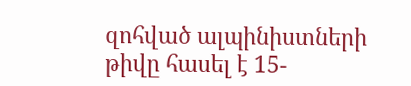զոհված ալպինիստների թիվը հասել է 15-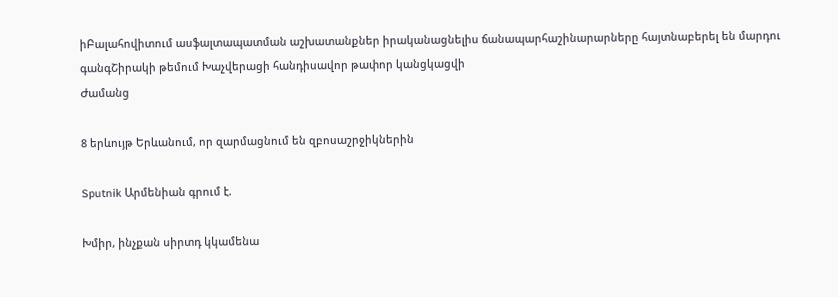իԲալահովիտում ասֆալտապատման աշխատանքներ իրականացնելիս ճանապարհաշինարարները հայտնաբերել են մարդու գանգՇիրակի թեմում Խաչվերացի հանդիսավոր թափոր կանցկացվի
Ժամանց

8 երևույթ Երևանում, որ զարմացնում են զբոսաշրջիկներին

Sputnik Արմենիան գրում է.

Խմիր, ինչքան սիրտդ կկամենա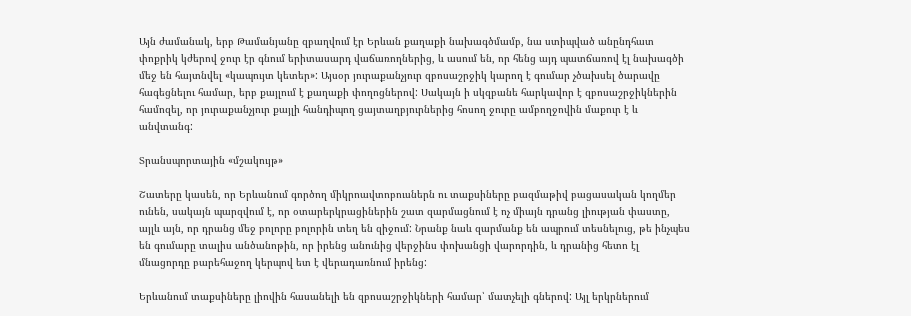Այն ժամանակ, երբ Թամանյանը զբաղվում էր Երևան քաղաքի նախագծմամբ, նա ստիպված անընդհատ փոքրիկ կժերով ջուր էր գնում երիտասարդ վաճառողներից, և ասում են, որ հենց այդ պատճառով էլ նախագծի մեջ են հայտնվել «կապույտ կետեր»: Այսօր յուրաքանչյուր զբոսաշրջիկ կարող է գումար չծախսել ծարավը հագեցնելու համար, երբ քայլում է քաղաքի փողոցներով: Սակայն ի սկզբանե հարկավոր է զբոսաշրջիկներին համոզել, որ յուրաքանչյուր քայլի հանդիպող ցայտաղբյուրներից հոսող ջուրը ամբողջովին մաքուր է և անվտանգ:

Տրանսպորտային «մշակույթ»

Շատերը կասեն, որ Երևանում գործող միկրոավտոբուսներն ու տաքսիները բազմաթիվ բացասական կողմեր ունեն, սակայն պարզվում է, որ օտարերկրացիներին շատ զարմացնում է ոչ միայն դրանց լիության փաստը, այլև այն, որ դրանց մեջ բոլորը բոլորին տեղ են զիջում: Նրանք նաև զարմանք են ապրում տեսնելուց, թե ինչպես են գումարը տալիս անծանոթին, որ իրենց անունից վերջինս փոխանցի վարորդին, և դրանից հետո էլ մնացորդը բարեհաջող կերպով ետ է վերադառնում իրենց:

Երևանում տաքսիները լիովին հասանելի են զբոսաշրջիկների համար՝ մատչելի գներով: Այլ երկրներում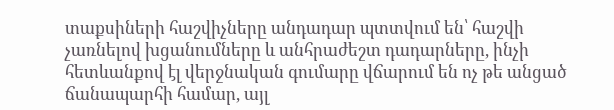տաքսիների հաշվիչները անդադար պտտվում են՝ հաշվի չառնելով խցանումները և անհրաժեշտ դադարները, ինչի հետևանքով էլ վերջնական գումարը վճարում են ոչ թե անցած ճանապարհի համար, այլ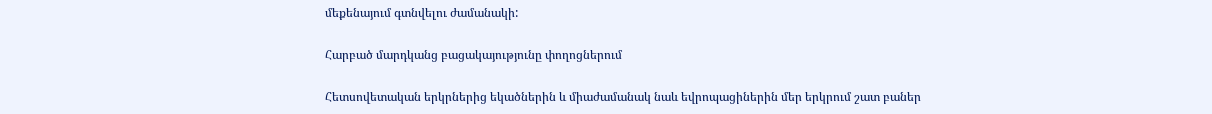մեքենայում գտնվելու ժամանակի:

Հարբած մարդկանց բացակայությունը փողոցներում

Հետսովետական երկրներից եկածներին և միաժամանակ նաև եվրոպացիներին մեր երկրում շատ բաներ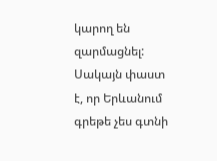կարող են զարմացնել: Սակայն փաստ է, որ Երևանում գրեթե չես գտնի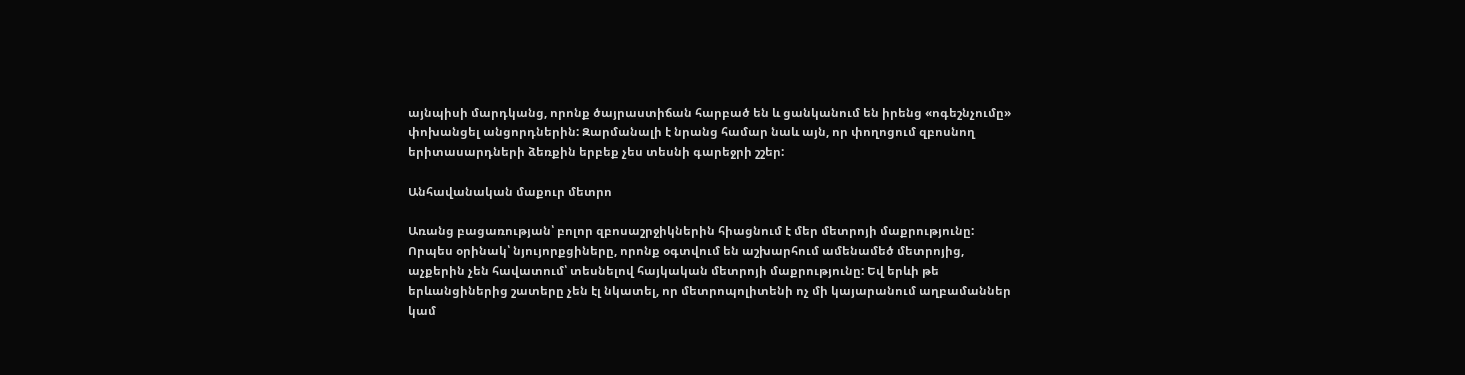այնպիսի մարդկանց, որոնք ծայրաստիճան հարբած են և ցանկանում են իրենց «ոգեշնչումը» փոխանցել անցորդներին: Զարմանալի է նրանց համար նաև այն, որ փողոցում զբոսնող երիտասարդների ձեռքին երբեք չես տեսնի գարեջրի շշեր:

Անհավանական մաքուր մետրո

Առանց բացառության՝ բոլոր զբոսաշրջիկներին հիացնում է մեր մետրոյի մաքրությունը: Որպես օրինակ՝ նյույորքցիները, որոնք օգտվում են աշխարհում ամենամեծ մետրոյից, աչքերին չեն հավատում՝ տեսնելով հայկական մետրոյի մաքրությունը: Եվ երևի թե երևանցիներից շատերը չեն էլ նկատել, որ մետրոպոլիտենի ոչ մի կայարանում աղբամաններ կամ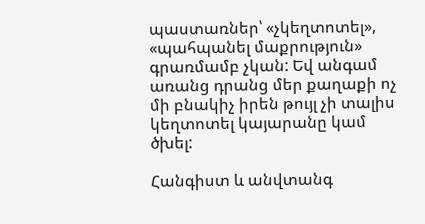պաստառներ՝ «չկեղտոտել», «պահպանել մաքրություն» գրառմամբ չկան: Եվ անգամ առանց դրանց մեր քաղաքի ոչ մի բնակիչ իրեն թույլ չի տալիս կեղտոտել կայարանը կամ ծխել:

Հանգիստ և անվտանգ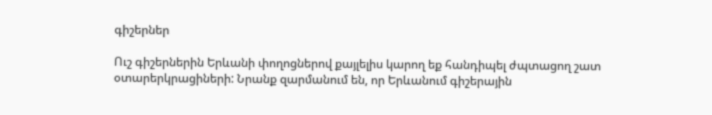գիշերներ

Ուշ գիշերներին Երևանի փողոցներով քայլելիս կարող եք հանդիպել ժպտացող շատ օտարերկրացիների: Նրանք զարմանում են, որ Երևանում գիշերային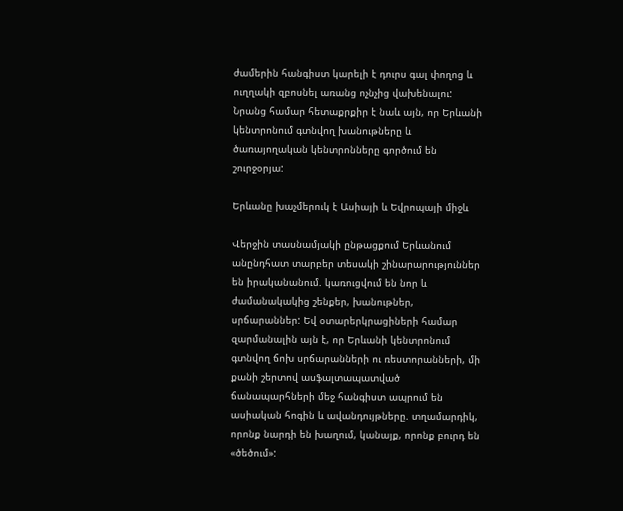ժամերին հանգիստ կարելի է դուրս գալ փողոց և ուղղակի զբոսնել առանց ոչնչից վախենալու: Նրանց համար հետաքրքիր է նաև այն, որ Երևանի կենտրոնում գտնվող խանութները և ծառայողական կենտրոնները գործում են շուրջօրյա:

Երևանը խաչմերուկ է Ասիայի և Եվրոպայի միջև

Վերջին տասնամյակի ընթացքում Երևանում անընդհատ տարբեր տեսակի շինարարություններ են իրականանում. կառուցվում են նոր և ժամանակակից շենքեր, խանութներ, սրճարաններ: Եվ օտարերկրացիների համար զարմանալին այն է, որ Երևանի կենտրոնում գտնվող ճոխ սրճարանների ու ռեստորանների, մի քանի շերտով ասֆալտապատված ճանապարհների մեջ հանգիստ ապրում են ասիական հոգին և ավանդույթները. տղամարդիկ, որոնք նարդի են խաղում, կանայք, որոնք բուրդ են «ծեծում»: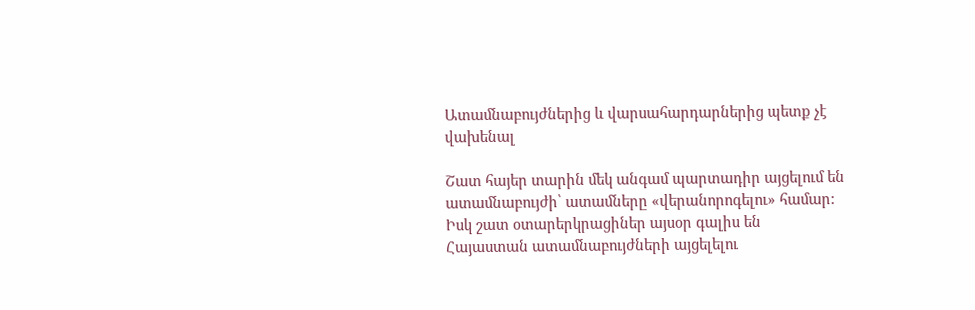Ատամնաբույժներից և վարսահարդարներից պետք չէ վախենալ

Շատ հայեր տարին մեկ անգամ պարտադիր այցելում են ատամնաբույժի՝ ատամները «վերանորոգելու» համար: Իսկ շատ օտարերկրացիներ այսօր գալիս են Հայաստան ատամնաբույժների այցելելու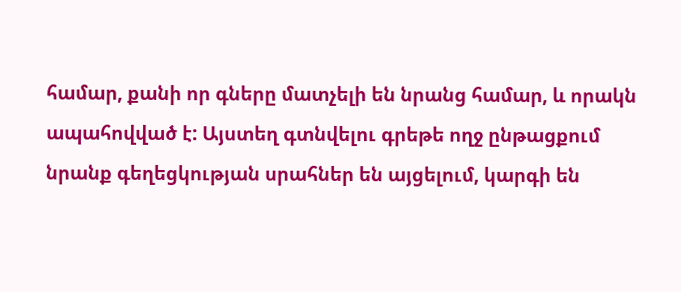համար, քանի որ գները մատչելի են նրանց համար, և որակն ապահովված է: Այստեղ գտնվելու գրեթե ողջ ընթացքում նրանք գեղեցկության սրահներ են այցելում, կարգի են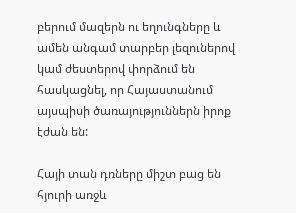բերում մազերն ու եղունգները և ամեն անգամ տարբեր լեզուներով կամ ժեստերով փորձում են հասկացնել, որ Հայաստանում այսպիսի ծառայություններն իրոք էժան են:

Հայի տան դռները միշտ բաց են հյուրի առջև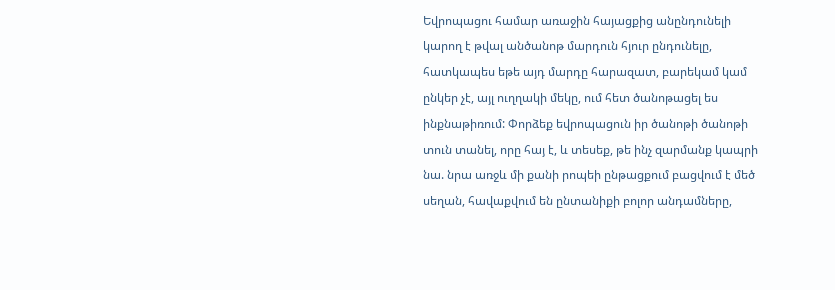Եվրոպացու համար առաջին հայացքից անընդունելի կարող է թվալ անծանոթ մարդուն հյուր ընդունելը, հատկապես եթե այդ մարդը հարազատ, բարեկամ կամ ընկեր չէ, այլ ուղղակի մեկը, ում հետ ծանոթացել ես ինքնաթիռում: Փորձեք եվրոպացուն իր ծանոթի ծանոթի տուն տանել, որը հայ է, և տեսեք, թե ինչ զարմանք կապրի նա. նրա առջև մի քանի րոպեի ընթացքում բացվում է մեծ սեղան, հավաքվում են ընտանիքի բոլոր անդամները,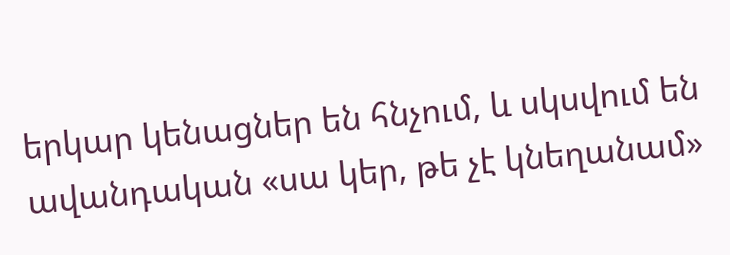երկար կենացներ են հնչում, և սկսվում են ավանդական «սա կեր, թե չէ կնեղանամ»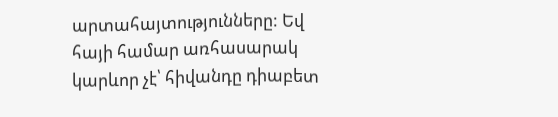արտահայտությունները: Եվ հայի համար առհասարակ կարևոր չէ՝ հիվանդը դիաբետ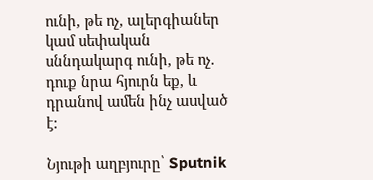ունի, թե ոչ, ալերգիաներ կամ սեփական սննդակարգ ունի, թե ոչ. դուք նրա հյուրն եք, և դրանով ամեն ինչ ասված է:

Նյութի աղբյուրը՝ Sputnik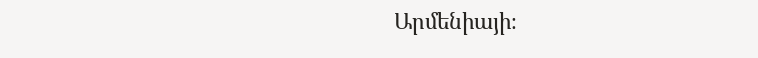Արմենիայի։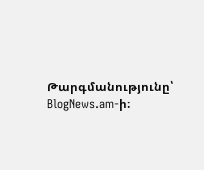Թարգմանությունը՝ BlogNews.am-ի։